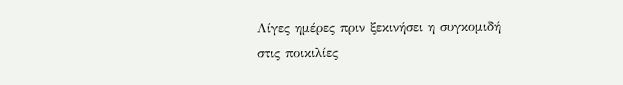Λίγες ημέρες πριν ξεκινήσει η συγκομιδή στις ποικιλίες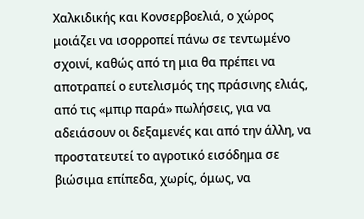Χαλκιδικής και Κονσερβοελιά, ο χώρος μοιάζει να ισορροπεί πάνω σε τεντωμένο σχοινί, καθώς από τη μια θα πρέπει να αποτραπεί ο ευτελισμός της πράσινης ελιάς, από τις «μπιρ παρά» πωλήσεις, για να αδειάσουν οι δεξαμενές και από την άλλη, να προστατευτεί το αγροτικό εισόδημα σε βιώσιμα επίπεδα, χωρίς, όμως, να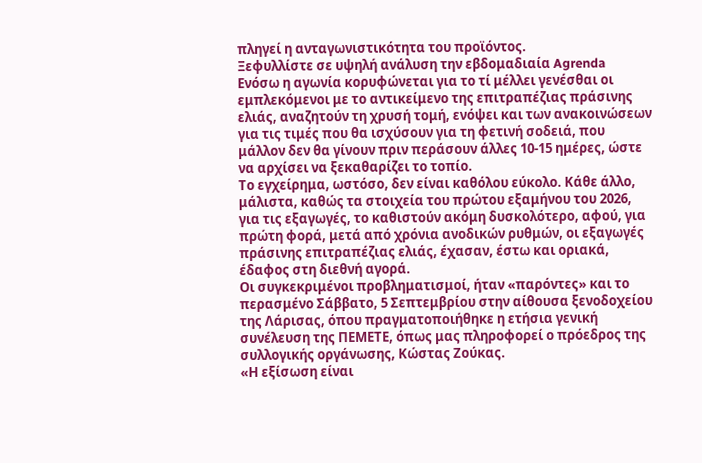πληγεί η ανταγωνιστικότητα του προϊόντος.
Ξεφυλλίστε σε υψηλή ανάλυση την εβδομαδιαία Agrenda
Ενόσω η αγωνία κορυφώνεται για το τί μέλλει γενέσθαι οι εμπλεκόμενοι με το αντικείμενο της επιτραπέζιας πράσινης ελιάς, αναζητούν τη χρυσή τομή, ενόψει και των ανακοινώσεων για τις τιμές που θα ισχύσουν για τη φετινή σοδειά, που μάλλον δεν θα γίνουν πριν περάσουν άλλες 10-15 ημέρες, ώστε να αρχίσει να ξεκαθαρίζει το τοπίο.
Το εγχείρημα, ωστόσο, δεν είναι καθόλου εύκολο. Κάθε άλλο, μάλιστα, καθώς τα στοιχεία του πρώτου εξαμήνου του 2026, για τις εξαγωγές, το καθιστούν ακόμη δυσκολότερο, αφού, για πρώτη φορά, μετά από χρόνια ανοδικών ρυθμών, οι εξαγωγές πράσινης επιτραπέζιας ελιάς, έχασαν, έστω και οριακά, έδαφος στη διεθνή αγορά.
Οι συγκεκριμένοι προβληματισμοί, ήταν «παρόντες» και το περασμένο Σάββατο, 5 Σεπτεμβρίου στην αίθουσα ξενοδοχείου της Λάρισας, όπου πραγματοποιήθηκε η ετήσια γενική συνέλευση της ΠΕΜΕΤΕ, όπως μας πληροφορεί ο πρόεδρος της συλλογικής οργάνωσης, Κώστας Ζούκας.
«Η εξίσωση είναι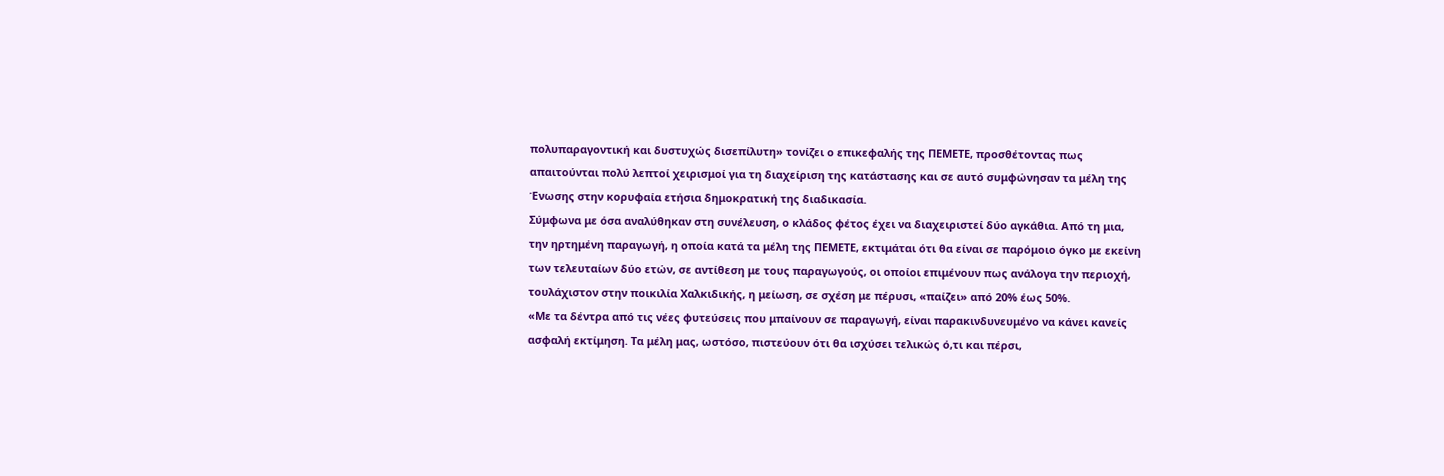πολυπαραγοντική και δυστυχώς δισεπίλυτη» τονίζει ο επικεφαλής της ΠΕΜΕΤΕ, προσθέτοντας πως απαιτούνται πολύ λεπτοί χειρισμοί για τη διαχείριση της κατάστασης και σε αυτό συμφώνησαν τα μέλη της Ένωσης στην κορυφαία ετήσια δημοκρατική της διαδικασία.
Σύμφωνα με όσα αναλύθηκαν στη συνέλευση, ο κλάδος φέτος έχει να διαχειριστεί δύο αγκάθια. Από τη μια, την ηρτημένη παραγωγή, η οποία κατά τα μέλη της ΠΕΜΕΤΕ, εκτιμάται ότι θα είναι σε παρόμοιο όγκο με εκείνη των τελευταίων δύο ετών, σε αντίθεση με τους παραγωγούς, οι οποίοι επιμένουν πως ανάλογα την περιοχή, τουλάχιστον στην ποικιλία Χαλκιδικής, η μείωση, σε σχέση με πέρυσι, «παίζει» από 20% έως 50%.
«Με τα δέντρα από τις νέες φυτεύσεις που μπαίνουν σε παραγωγή, είναι παρακινδυνευμένο να κάνει κανείς ασφαλή εκτίμηση. Τα μέλη μας, ωστόσο, πιστεύουν ότι θα ισχύσει τελικώς ό,τι και πέρσι,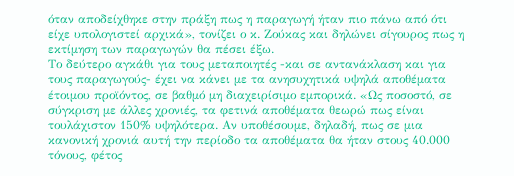όταν αποδείχθηκε στην πράξη πως η παραγωγή ήταν πιο πάνω από ότι είχε υπολογιστεί αρχικά», τονίζει ο κ. Ζούκας και δηλώνει σίγουρος πως η εκτίμηση των παραγωγών θα πέσει έξω.
Το δεύτερο αγκάθι για τους μεταποιητές -και σε αντανάκλαση και για τους παραγωγούς- έχει να κάνει με τα ανησυχητικά υψηλά αποθέματα έτοιμου προϊόντος, σε βαθμό μη διαχειρίσιμο εμπορικά. «Ως ποσοστό, σε σύγκριση με άλλες χρονιές, τα φετινά αποθέματα θεωρώ πως είναι τουλάχιστον 150% υψηλότερα. Αν υποθέσουμε, δηλαδή, πως σε μια κανονική χρονιά αυτή την περίοδο τα αποθέματα θα ήταν στους 40.000 τόνους, φέτος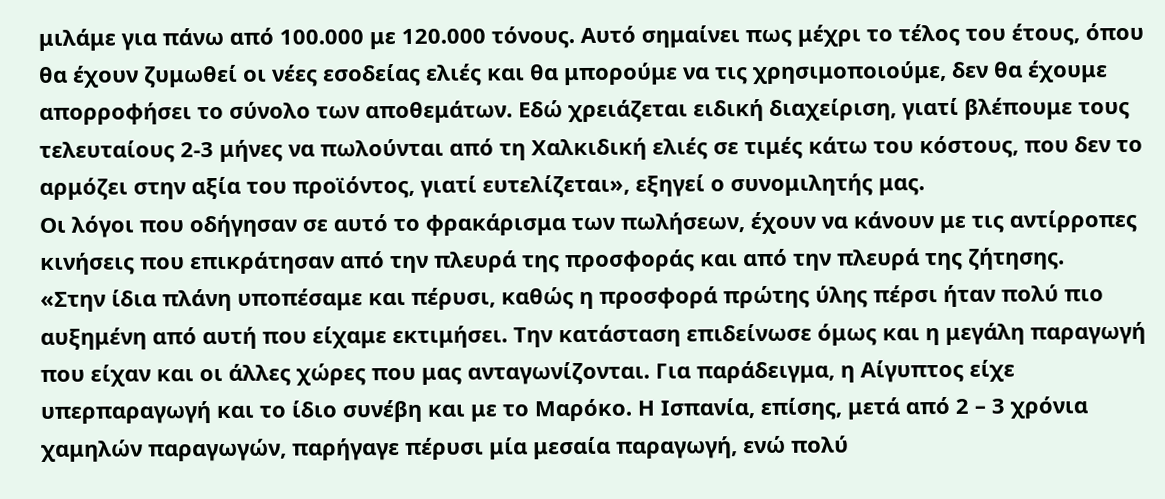μιλάμε για πάνω από 100.000 με 120.000 τόνους. Αυτό σημαίνει πως μέχρι το τέλος του έτους, όπου θα έχουν ζυμωθεί οι νέες εσοδείας ελιές και θα μπορούμε να τις χρησιμοποιούμε, δεν θα έχουμε απορροφήσει το σύνολο των αποθεμάτων. Εδώ χρειάζεται ειδική διαχείριση, γιατί βλέπουμε τους τελευταίους 2-3 μήνες να πωλούνται από τη Χαλκιδική ελιές σε τιμές κάτω του κόστους, που δεν το αρμόζει στην αξία του προϊόντος, γιατί ευτελίζεται», εξηγεί ο συνομιλητής μας.
Οι λόγοι που οδήγησαν σε αυτό το φρακάρισμα των πωλήσεων, έχουν να κάνουν με τις αντίρροπες κινήσεις που επικράτησαν από την πλευρά της προσφοράς και από την πλευρά της ζήτησης.
«Στην ίδια πλάνη υποπέσαμε και πέρυσι, καθώς η προσφορά πρώτης ύλης πέρσι ήταν πολύ πιο αυξημένη από αυτή που είχαμε εκτιμήσει. Την κατάσταση επιδείνωσε όμως και η μεγάλη παραγωγή που είχαν και οι άλλες χώρες που μας ανταγωνίζονται. Για παράδειγμα, η Αίγυπτος είχε υπερπαραγωγή και το ίδιο συνέβη και με το Μαρόκο. Η Ισπανία, επίσης, μετά από 2 – 3 χρόνια χαμηλών παραγωγών, παρήγαγε πέρυσι μία μεσαία παραγωγή, ενώ πολύ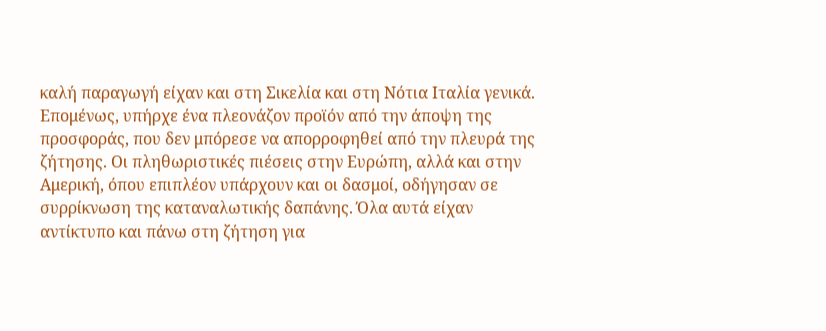καλή παραγωγή είχαν και στη Σικελία και στη Νότια Ιταλία γενικά. Επομένως, υπήρχε ένα πλεονάζον προϊόν από την άποψη της προσφοράς, που δεν μπόρεσε να απορροφηθεί από την πλευρά της ζήτησης. Οι πληθωριστικές πιέσεις στην Ευρώπη, αλλά και στην Αμερική, όπου επιπλέον υπάρχουν και οι δασμοί, οδήγησαν σε συρρίκνωση της καταναλωτικής δαπάνης. Όλα αυτά είχαν αντίκτυπο και πάνω στη ζήτηση για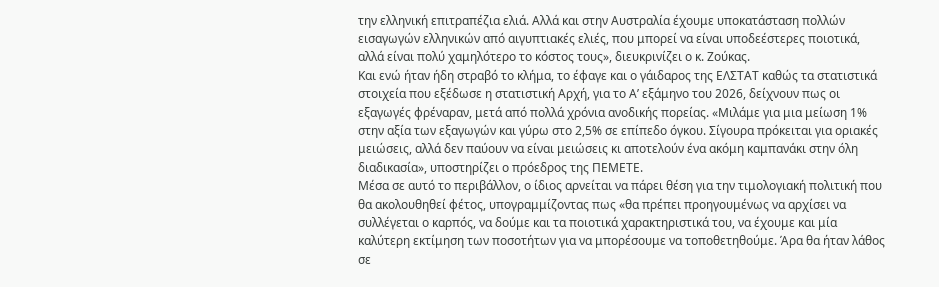την ελληνική επιτραπέζια ελιά. Αλλά και στην Αυστραλία έχουμε υποκατάσταση πολλών εισαγωγών ελληνικών από αιγυπτιακές ελιές, που μπορεί να είναι υποδεέστερες ποιοτικά, αλλά είναι πολύ χαμηλότερο το κόστος τους», διευκρινίζει ο κ. Ζούκας.
Και ενώ ήταν ήδη στραβό το κλήμα, το έφαγε και ο γάιδαρος της ΕΛΣΤΑΤ καθώς τα στατιστικά στοιχεία που εξέδωσε η στατιστική Αρχή, για το Α’ εξάμηνο του 2026, δείχνουν πως οι εξαγωγές φρέναραν, μετά από πολλά χρόνια ανοδικής πορείας. «Μιλάμε για μια μείωση 1% στην αξία των εξαγωγών και γύρω στο 2,5% σε επίπεδο όγκου. Σίγουρα πρόκειται για οριακές μειώσεις, αλλά δεν παύουν να είναι μειώσεις κι αποτελούν ένα ακόμη καμπανάκι στην όλη διαδικασία», υποστηρίζει ο πρόεδρος της ΠΕΜΕΤΕ.
Μέσα σε αυτό το περιβάλλον, ο ίδιος αρνείται να πάρει θέση για την τιμολογιακή πολιτική που θα ακολουθηθεί φέτος, υπογραμμίζοντας πως «θα πρέπει προηγουμένως να αρχίσει να συλλέγεται ο καρπός, να δούμε και τα ποιοτικά χαρακτηριστικά του, να έχουμε και μία καλύτερη εκτίμηση των ποσοτήτων για να μπορέσουμε να τοποθετηθούμε. Άρα θα ήταν λάθος σε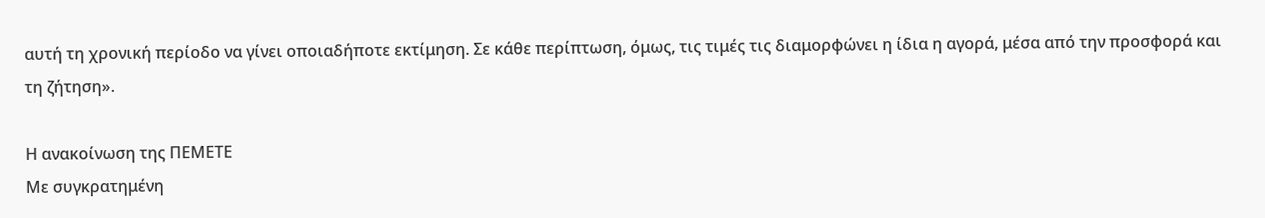αυτή τη χρονική περίοδο να γίνει οποιαδήποτε εκτίμηση. Σε κάθε περίπτωση, όμως, τις τιμές τις διαμορφώνει η ίδια η αγορά, μέσα από την προσφορά και τη ζήτηση».

Η ανακοίνωση της ΠΕΜΕΤΕ
Με συγκρατημένη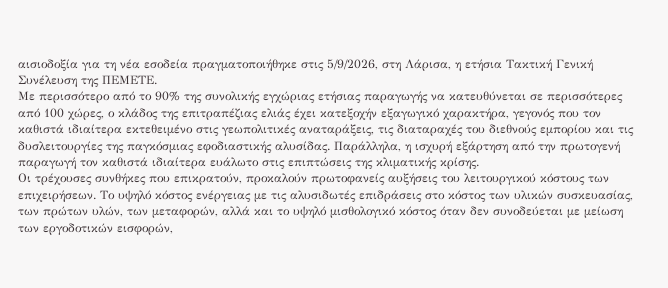αισιοδοξία για τη νέα εσοδεία πραγματοποιήθηκε στις 5/9/2026, στη Λάρισα, η ετήσια Τακτική Γενική Συνέλευση της ΠΕΜΕΤΕ.
Με περισσότερο από το 90% της συνολικής εγχώριας ετήσιας παραγωγής να κατευθύνεται σε περισσότερες από 100 χώρες, ο κλάδος της επιτραπέζιας ελιάς έχει κατεξοχήν εξαγωγικό χαρακτήρα, γεγονός που τον καθιστά ιδιαίτερα εκτεθειμένο στις γεωπολιτικές αναταράξεις, τις διαταραχές του διεθνούς εμπορίου και τις δυσλειτουργίες της παγκόσμιας εφοδιαστικής αλυσίδας. Παράλληλα, η ισχυρή εξάρτηση από την πρωτογενή παραγωγή τον καθιστά ιδιαίτερα ευάλωτο στις επιπτώσεις της κλιματικής κρίσης.
Οι τρέχουσες συνθήκες που επικρατούν, προκαλούν πρωτοφανείς αυξήσεις του λειτουργικού κόστους των επιχειρήσεων. Το υψηλό κόστος ενέργειας με τις αλυσιδωτές επιδράσεις στο κόστος των υλικών συσκευασίας, των πρώτων υλών, των μεταφορών, αλλά και το υψηλό μισθολογικό κόστος όταν δεν συνοδεύεται με μείωση των εργοδοτικών εισφορών,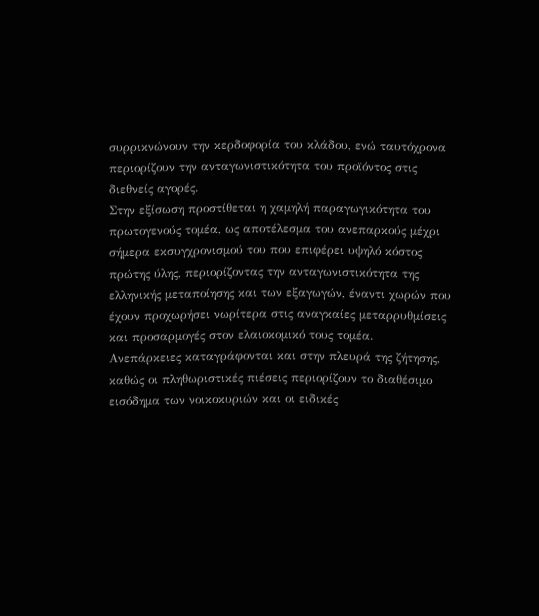συρρικνώνουν την κερδοφορία του κλάδου, ενώ ταυτόχρονα περιορίζουν την ανταγωνιστικότητα του προϊόντος στις διεθνείς αγορές.
Στην εξίσωση προστίθεται η χαμηλή παραγωγικότητα του πρωτογενούς τομέα, ως αποτέλεσμα του ανεπαρκούς μέχρι σήμερα εκσυγχρονισμού του που επιφέρει υψηλό κόστος πρώτης ύλης, περιορίζοντας την ανταγωνιστικότητα της ελληνικής μεταποίησης και των εξαγωγών, έναντι χωρών που έχουν προχωρήσει νωρίτερα στις αναγκαίες μεταρρυθμίσεις και προσαρμογές στον ελαιοκομικό τους τομέα.
Ανεπάρκειες καταγράφονται και στην πλευρά της ζήτησης, καθώς οι πληθωριστικές πιέσεις περιορίζουν το διαθέσιμο εισόδημα των νοικοκυριών και οι ειδικές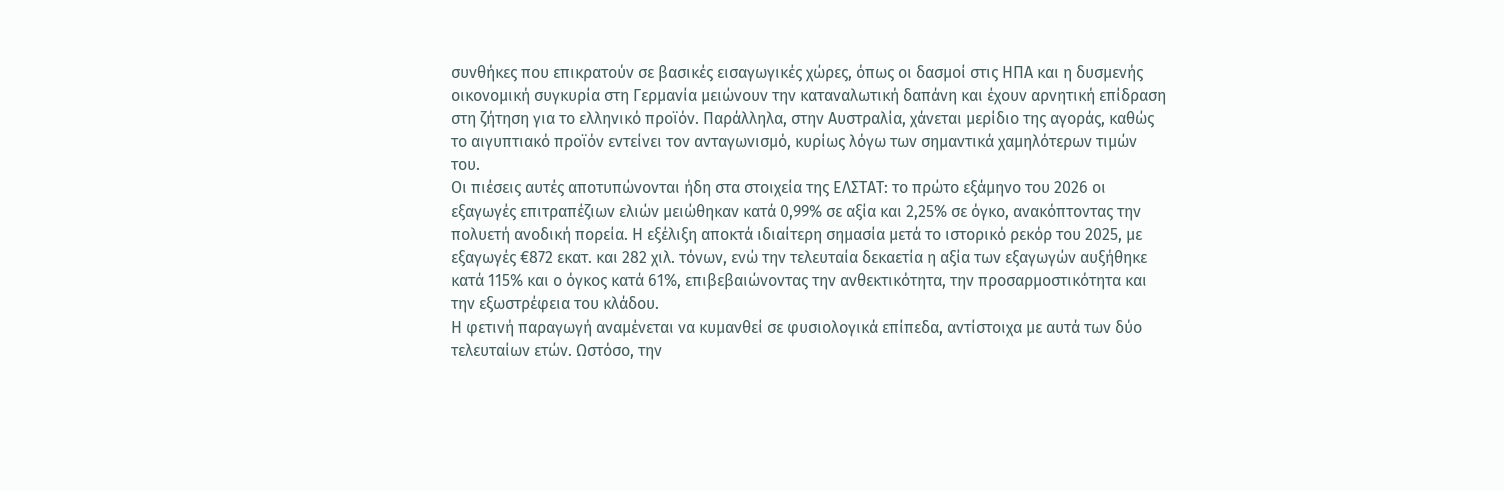συνθήκες που επικρατούν σε βασικές εισαγωγικές χώρες, όπως οι δασμοί στις ΗΠΑ και η δυσμενής οικονομική συγκυρία στη Γερμανία μειώνουν την καταναλωτική δαπάνη και έχουν αρνητική επίδραση στη ζήτηση για το ελληνικό προϊόν. Παράλληλα, στην Αυστραλία, χάνεται μερίδιο της αγοράς, καθώς το αιγυπτιακό προϊόν εντείνει τον ανταγωνισμό, κυρίως λόγω των σημαντικά χαμηλότερων τιμών του.
Οι πιέσεις αυτές αποτυπώνονται ήδη στα στοιχεία της ΕΛΣΤΑΤ: το πρώτο εξάμηνο του 2026 οι εξαγωγές επιτραπέζιων ελιών μειώθηκαν κατά 0,99% σε αξία και 2,25% σε όγκο, ανακόπτοντας την πολυετή ανοδική πορεία. Η εξέλιξη αποκτά ιδιαίτερη σημασία μετά το ιστορικό ρεκόρ του 2025, με εξαγωγές €872 εκατ. και 282 χιλ. τόνων, ενώ την τελευταία δεκαετία η αξία των εξαγωγών αυξήθηκε κατά 115% και ο όγκος κατά 61%, επιβεβαιώνοντας την ανθεκτικότητα, την προσαρμοστικότητα και την εξωστρέφεια του κλάδου.
Η φετινή παραγωγή αναμένεται να κυμανθεί σε φυσιολογικά επίπεδα, αντίστοιχα με αυτά των δύο τελευταίων ετών. Ωστόσο, την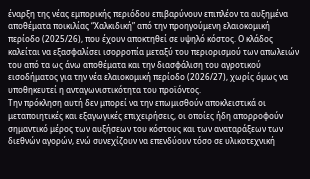έναρξη της νέας εμπορικής περιόδου επιβαρύνουν επιπλέον τα αυξημένα αποθέματα ποικιλίας “Χαλκιδική” από την προηγούμενη ελαιοκομική περίοδο (2025/26), που έχουν αποκτηθεί σε υψηλό κόστος. Ο κλάδος καλείται να εξασφαλίσει ισορροπία μεταξύ του περιορισμού των απωλειών του από τα ως άνω αποθέματα και την διασφάλιση του αγροτικού εισοδήματος για την νέα ελαιοκομική περίοδο (2026/27), χωρίς όμως να υποθηκευτεί η ανταγωνιστικότητα του προϊόντος.
Την πρόκληση αυτή δεν μπορεί να την επωμισθούν αποκλειστικά οι μεταποιητικές και εξαγωγικές επιχειρήσεις, οι οποίες ήδη απορροφούν σημαντικό μέρος των αυξήσεων του κόστους και των αναταράξεων των διεθνών αγορών, ενώ συνεχίζουν να επενδύουν τόσο σε υλικοτεχνική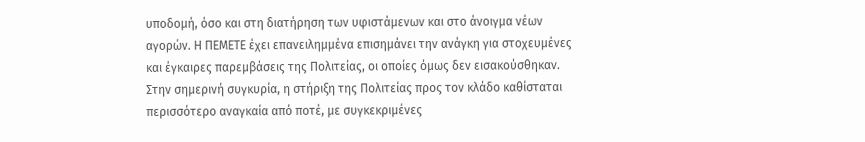υποδομή, όσο και στη διατήρηση των υφιστάμενων και στο άνοιγμα νέων αγορών. Η ΠΕΜΕΤΕ έχει επανειλημμένα επισημάνει την ανάγκη για στοχευμένες και έγκαιρες παρεμβάσεις της Πολιτείας, οι οποίες όμως δεν εισακούσθηκαν.
Στην σημερινή συγκυρία, η στήριξη της Πολιτείας προς τον κλάδο καθίσταται περισσότερο αναγκαία από ποτέ, με συγκεκριμένες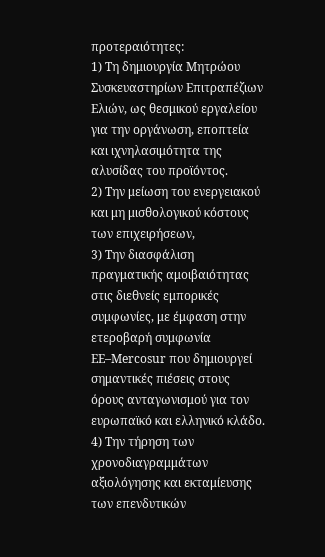προτεραιότητες:
1) Τη δημιουργία Μητρώου Συσκευαστηρίων Επιτραπέζιων Ελιών, ως θεσμικού εργαλείου για την οργάνωση, εποπτεία και ιχνηλασιμότητα της αλυσίδας του προϊόντος.
2) Την μείωση του ενεργειακού και μη μισθολογικού κόστους των επιχειρήσεων,
3) Την διασφάλιση πραγματικής αμοιβαιότητας στις διεθνείς εμπορικές συμφωνίες, με έμφαση στην ετεροβαρή συμφωνία ΕΕ–Mercosur που δημιουργεί σημαντικές πιέσεις στους όρους ανταγωνισμού για τον ευρωπαϊκό και ελληνικό κλάδο.
4) Την τήρηση των χρονοδιαγραμμάτων αξιολόγησης και εκταμίευσης των επενδυτικών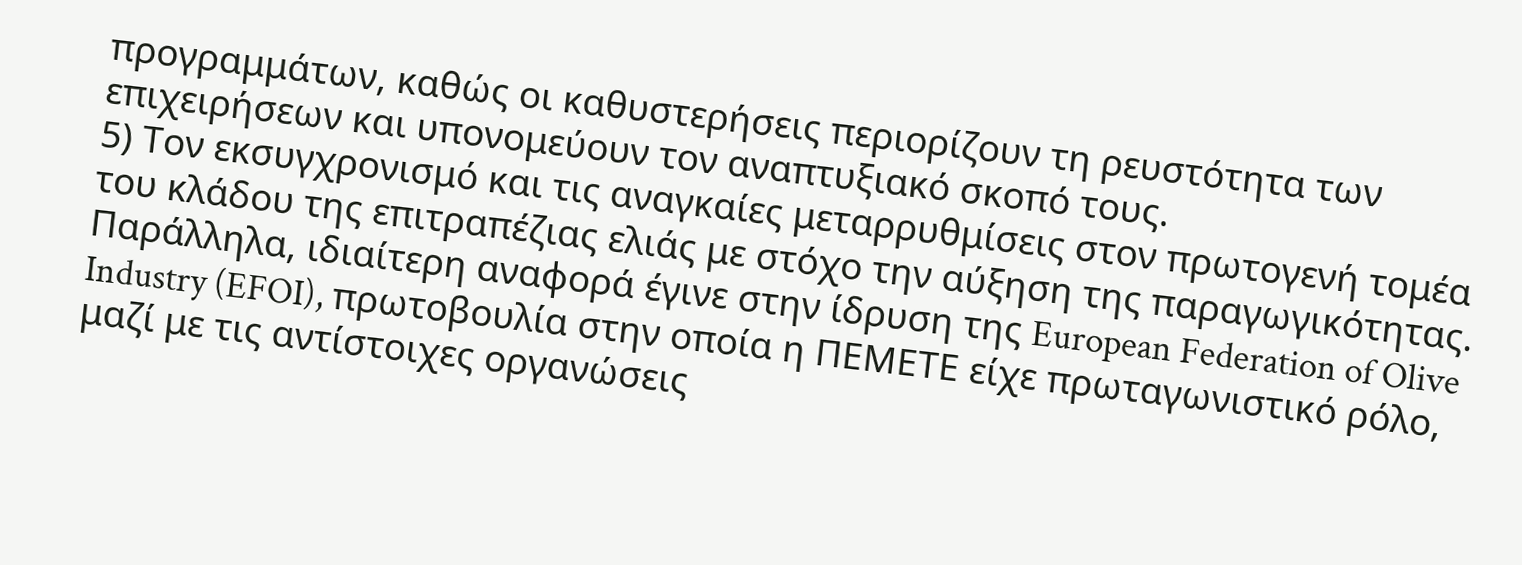προγραμμάτων, καθώς οι καθυστερήσεις περιορίζουν τη ρευστότητα των επιχειρήσεων και υπονομεύουν τον αναπτυξιακό σκοπό τους.
5) Τον εκσυγχρονισμό και τις αναγκαίες μεταρρυθμίσεις στον πρωτογενή τομέα του κλάδου της επιτραπέζιας ελιάς με στόχο την αύξηση της παραγωγικότητας.
Παράλληλα, ιδιαίτερη αναφορά έγινε στην ίδρυση της European Federation of Olive Industry (EFOI), πρωτοβουλία στην οποία η ΠΕΜΕΤΕ είχε πρωταγωνιστικό ρόλο, μαζί με τις αντίστοιχες οργανώσεις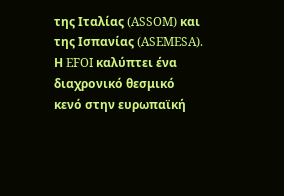της Ιταλίας (ASSOM) και της Ισπανίας (ASEMESA). Η EFOI καλύπτει ένα διαχρονικό θεσμικό κενό στην ευρωπαϊκή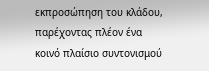εκπροσώπηση του κλάδου, παρέχοντας πλέον ένα κοινό πλαίσιο συντονισμού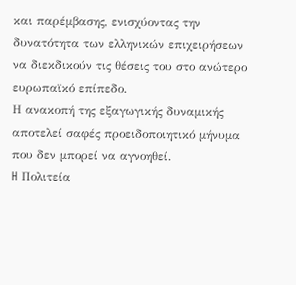και παρέμβασης, ενισχύοντας την δυνατότητα των ελληνικών επιχειρήσεων να διεκδικούν τις θέσεις του στο ανώτερο ευρωπαϊκό επίπεδο.
Η ανακοπή της εξαγωγικής δυναμικής αποτελεί σαφές προειδοποιητικό μήνυμα που δεν μπορεί να αγνοηθεί.
H Πολιτεία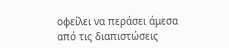οφείλει να περάσει άμεσα από τις διαπιστώσεις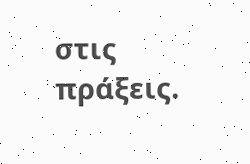στις πράξεις.